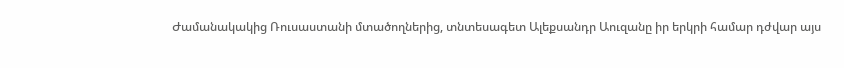Ժամանակակից Ռուսաստանի մտածողներից, տնտեսագետ Ալեքսանդր Աուզանը իր երկրի համար դժվար այս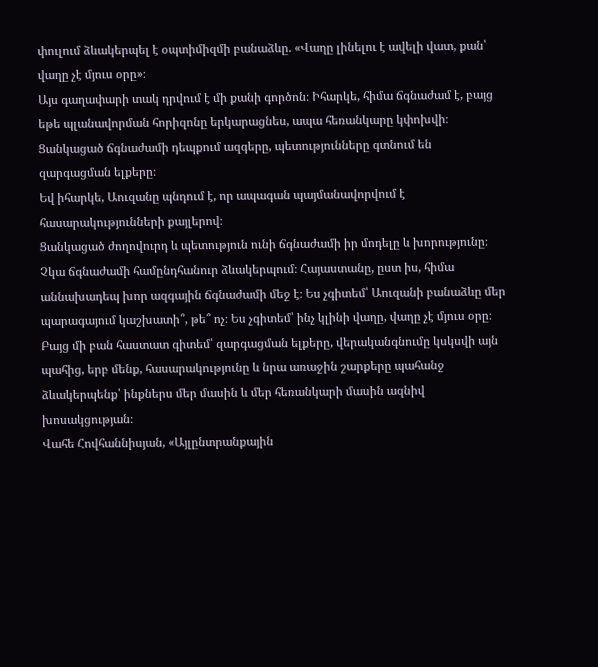փուլում ձևակերպել է օպտիմիզմի բանաձևը. «Վաղը լինելու է ավելի վատ, քան՝ վաղը չէ մյուս օրը»։
Այս գաղափարի տակ դրվում է մի քանի գործոն։ Իհարկե, հիմա ճգնաժամ է, բայց եթե պլանավորման հորիզոնը երկարացնես, ապա հեռանկարը կփոխվի։ Ցանկացած ճգնաժամի դեպքում ազգերը, պետությունները գտնում են զարգացման ելքերը։
Եվ իհարկե, Աուզանը պնդում է, որ ապագան պայմանավորվում է հասարակությունների քայլերով։
Ցանկացած ժողովուրդ և պետություն ունի ճգնաժամի իր մոդելը և խորությունը։ Չկա ճգնաժամի համընդհանուր ձևակերպում։ Հայաստանը, ըստ իս, հիմա աննախադեպ խոր ազգային ճգնաժամի մեջ է։ Ես չգիտեմ՝ Աուզանի բանաձևը մեր պարագայում կաշխատի՞, թե՞ ոչ։ Ես չգիտեմ՝ ինչ կլինի վաղը, վաղը չէ մյուս օրը։ Բայց մի բան հաստատ գիտեմ՝ զարգացման ելքերը, վերականգնումը կսկսվի այն պահից, երբ մենք, հասարակությունը և նրա առաջին շարքերը պահանջ ձևակերպենք՝ ինքներս մեր մասին և մեր հեռանկարի մասին ազնիվ խոսակցության։
Վահե Հովհաննիսյան, «Այլընտրանքային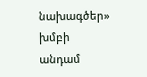նախագծեր» խմբի անդամ